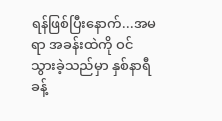ရန်ဖြစ်ပြီးနောက်...အမရာ အခန်းထဲကို ဝင်
သွားခဲ့သည်မှာ နှစ်နာရီခန့်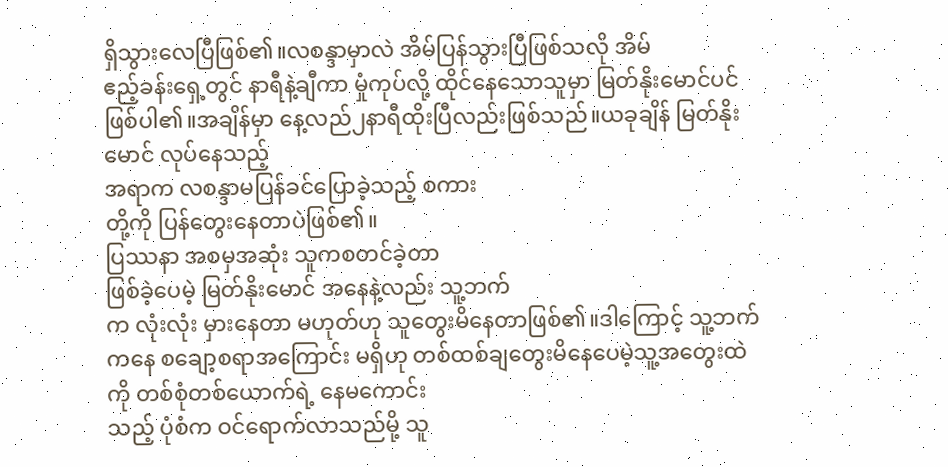ရှိသွားလေပြီဖြစ်၏။လစန္ဒာမှာလဲ အိမ်ပြန်သွားပြီဖြစ်သလို အိမ်
ဧည့်ခန်းရှေ့တွင် နာရီနဲ့ချီကာ မှုံကုပ်လို့ ထိုင်နေသောသူမှာ မြတ်နိုးမောင်ပင်ဖြစ်ပါ၏။အချိန်မှာ နေ့လည်၂နာရီထိုးပြီလည်းဖြစ်သည်။ယခုချိန် မြတ်နိုးမောင် လုပ်နေသည့်
အရာက လစန္ဒာမပြန်ခင်ပြောခဲ့သည့် စကား
တို့ကို ပြန်တွေးနေတာပဲဖြစ်၏။
ပြဿနာ အစမှအဆုံး သူကစတင်ခဲ့တာ
ဖြစ်ခဲ့ပေမဲ့ မြတ်နိုးမောင် အနေနဲ့လည်း သူ့ဘက်
က လုံးလုံး မှားနေတာ မဟုတ်ဟု သူတွေးမိနေတာဖြစ်၏။ဒါကြောင့် သူ့ဘက်ကနေ စချော့စရာအကြောင်း မရှိဟု တစ်ထစ်ချတွေးမိနေပေမဲ့သူ့အတွေးထဲကို တစ်စုံတစ်ယောက်ရဲ့ နေမကောင်း
သည့် ပုံစံက ဝင်ရောက်လာသည်မို့ သူ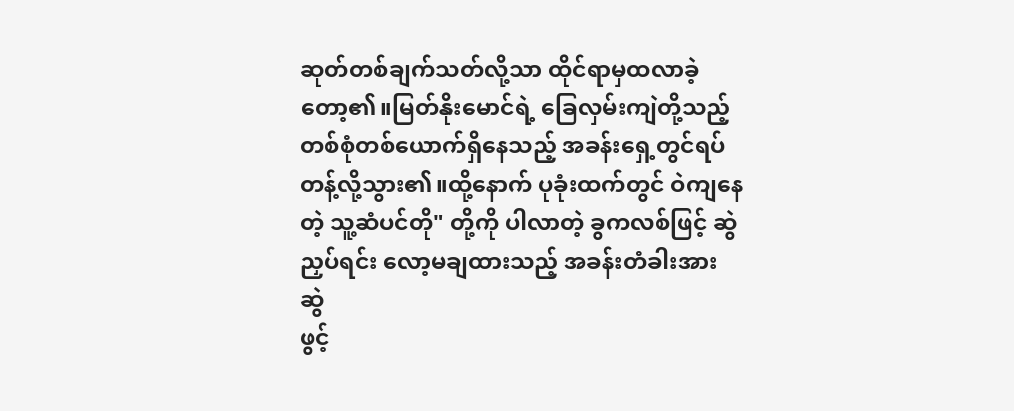ဆုတ်တစ်ချက်သတ်လို့သာ ထိုင်ရာမှထလာခဲ့တော့၏။မြတ်နိုးမောင်ရဲ့ ခြေလှမ်းကျဲတို့သည့်
တစ်စုံတစ်ယောက်ရှိနေသည့် အခန်းရှေ့တွင်ရပ်
တန့်လို့သွား၏။ထို့နောက် ပုခုံးထက်တွင် ဝဲကျနေ
တဲ့ သူ့ဆံပင်တို" တို့ကို ပါလာတဲ့ ခွကလစ်ဖြင့် ဆွဲ
ညှပ်ရင်း လော့မချထားသည့် အခန်းတံခါးအား ဆွဲ
ဖွင့်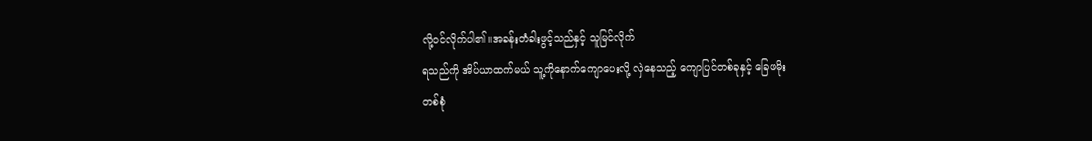လို့ဝင်လိုက်ပါ၏။အခန်းတံခါးဖွင့်သည်နှင့် သူမြင်လိုက်
ရသည်ကို အိပ်ယာထက်မယ် သူ့ကိုနောက်ကျောပေးလို့ လှဲနေသည့် ကျောပြင်တစ်ခုနှင့် ခြေဖမိုး
တစ်စုံ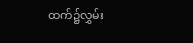ထက်၌လွှမ်း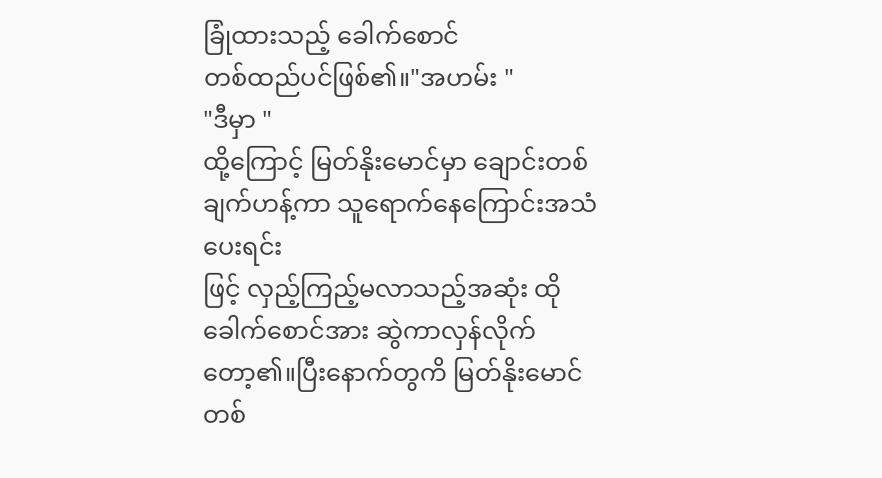ခြုံထားသည့် ခေါက်စောင်
တစ်ထည်ပင်ဖြစ်၏။"အဟမ်း "
"ဒီမှာ "
ထို့ကြောင့် မြတ်နိုးမောင်မှာ ချောင်းတစ်ချက်ဟန့်ကာ သူရောက်နေကြောင်းအသံပေးရင်း
ဖြင့် လှည့်ကြည့်မလာသည့်အဆုံး ထိုခေါက်စောင်အား ဆွဲကာလှန်လိုက်တော့၏။ပြီးနောက်တွကိ မြတ်နိုးမောင် တစ်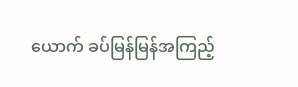ယောက် ခပ်မြန်မြန်အကြည့်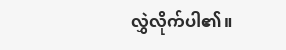လွှဲလိုက်ပါ၏။